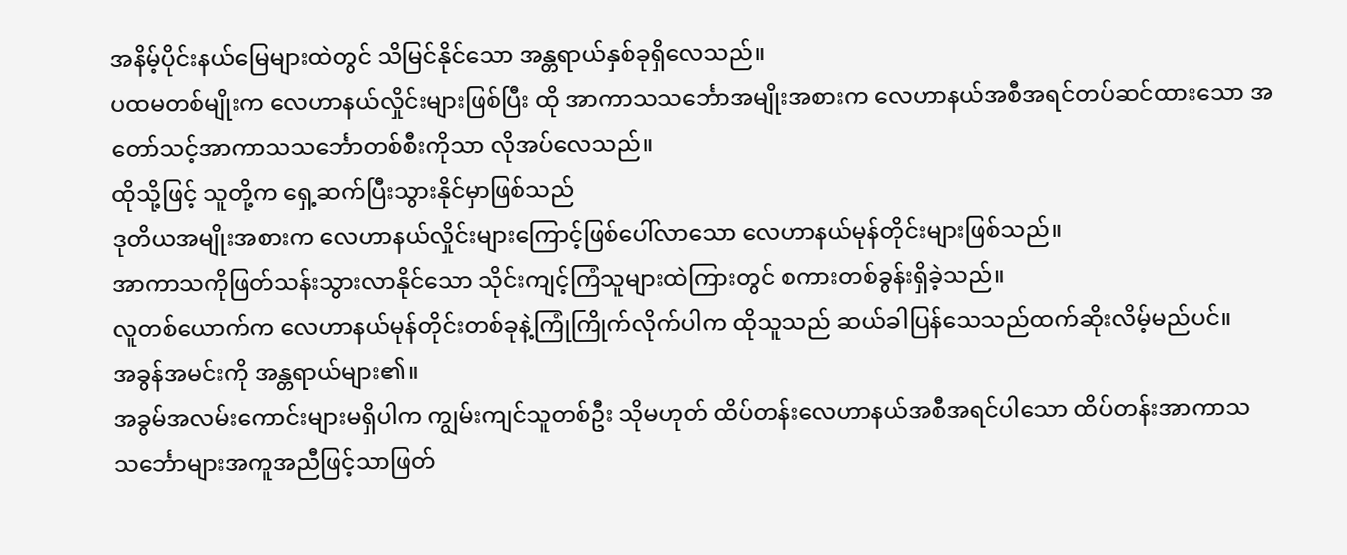အနိမ့်ပိုင်းနယ်မြေများထဲတွင် သိမြင်နိုင်သော အန္တရာယ်နှစ်ခုရှိလေသည်။
ပထမတစ်မျိုးက လေဟာနယ်လှိုင်းများဖြစ်ပြီး ထို အာကာသသင်္ဘောအမျိုးအစားက လေဟာနယ်အစီအရင်တပ်ဆင်ထားသော အတော်သင့်အာကာသသင်္ဘောတစ်စီးကိုသာ လိုအပ်လေသည်။
ထိုသို့ဖြင့် သူတို့က ရှေ့ဆက်ပြီးသွားနိုင်မှာဖြစ်သည်
ဒုတိယအမျိုးအစားက လေဟာနယ်လှိုင်းများကြောင့်ဖြစ်ပေါ်လာသော လေဟာနယ်မုန်တိုင်းများဖြစ်သည်။
အာကာသကိုဖြတ်သန်းသွားလာနိုင်သော သိုင်းကျင့်ကြံသူများထဲကြားတွင် စကားတစ်ခွန်းရှိခဲ့သည်။
လူတစ်ယောက်က လေဟာနယ်မုန်တိုင်းတစ်ခုနဲ့ကြုံကြိုက်လိုက်ပါက ထိုသူသည် ဆယ်ခါပြန်သေသည်ထက်ဆိုးလိမ့်မည်ပင်။
အခွန်အမင်းကို အန္တရာယ်များ၏။
အခွမ်အလမ်းကောင်းများမရှိပါက ကျွမ်းကျင်သူတစ်ဦး သိုမဟုတ် ထိပ်တန်းလေဟာနယ်အစီအရင်ပါသော ထိပ်တန်းအာကာသသင်္ဘောများအကူအညီဖြင့်သာဖြတ်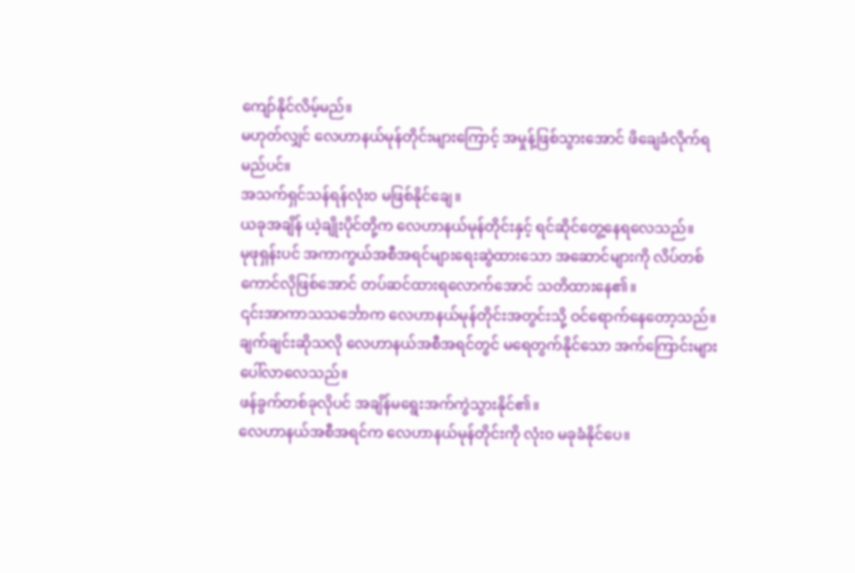ကျော်နိုင်လိမ့်မည်။
မဟုတ်လျှင် လေဟာနယ်မုန်တိုင်းများကြောင့် အမှုန့်ဖြစ်သွားအောင် ဖိချေခံလိုက်ရမည်ပင်။
အသက်ရှင်သန်ရန်လုံးဝ မဖြစ်နိုင်ချေ။
ယခုအချိန် ယဲ့ချိုးပိုင်တို့က လေဟာနယ်မုန်တိုင်းနှင့် ရင်ဆိုင်တွေ့နေရလေသည်။
မုဖုရှန်းပင် အကာကွယ်အစီအရင်များရေးဆွဲထားသော အဆောင်များကို လိပ်တစ်ကောင်လိုဖြစ်အောင် တပ်ဆင်ထားရလောက်အောင် သတိထားနေ၏။
၎င်းအာကာသသင်္ဘောက လေဟာနယ်မုန်တိုင်းအတွင်းသို့ ဝင်ရောက်နေတော့သည်။
ချက်ချင်းဆိုသလို လေဟာနယ်အစီအရင်တွင် မရေတွက်နိုင်သော အက်ကြောင်းများပေါ်လာလေသည်။
ဖန်ခွက်တစ်ခုလိုပင် အချိန်မရွေးအက်ကွဲသွားနိုင်၏။
လေဟာနယ်အစီအရင်က လေဟာနယ်မုန်တိုင်းကို လုံးဝ မခုခံနိုင်ပေ။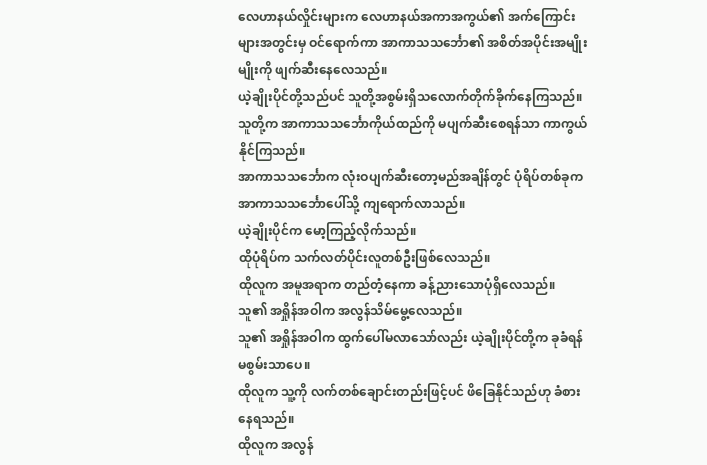လေဟာနယ်လှိုင်းများက လေဟာနယ်အကာအကွယ်၏ အက်ကြောင်းများအတွင်းမှ ဝင်ရောက်ကာ အာကာသသင်္ဘော၏ အစိတ်အပိုင်းအမျိုးမျိုးကို ဖျက်ဆီးနေလေသည်။
ယဲ့ချိုးပိုင်တို့သည်ပင် သူတို့အစွမ်းရှိသလောက်တိုက်ခိုက်နေကြသည်။
သူတို့က အာကာသသင်္ဘောကိုယ်ထည်ကို မပျက်ဆီးစေရန်သာ ကာကွယ်နိုင်ကြသည်။
အာကာသသင်္ဘောက လုံးဝပျက်ဆီးတော့မည်အချိန်တွင် ပုံရိပ်တစ်ခုက အာကာသသင်္ဘောပေါ်သို့ ကျရောက်လာသည်။
ယဲ့ချိုးပိုင်က မော့ကြည့်လိုက်သည်။
ထိုပုံရိပ်က သက်လတ်ပိုင်းလူတစ်ဦးဖြစ်လေသည်။
ထိုလူက အမူအရာက တည်တံ့နေကာ ခန့်ညားသောပုံရှိလေသည်။
သူ၏ အရှိုန်အဝါက အလွန်သိမ်မွေ့လေသည်။
သူ၏ အရှိုန်အဝါက ထွက်ပေါ်မလာသော်လည်း ယဲ့ချိုးပိုင်တို့က ခုခံရန်မစွမ်းသာပေ။
ထိုလူက သူ့ကို လက်တစ်ချောင်းတည်းဖြင့်ပင် ဖိခြေနိုင်သည်ဟု ခံစားနေရသည်။
ထိုလူက အလွန်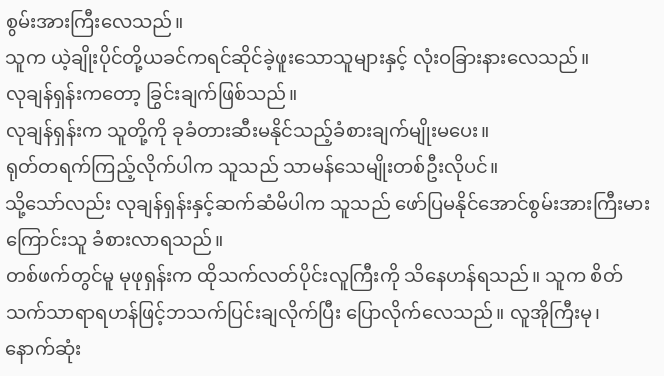စွမ်းအားကြီးလေသည်။
သူက ယဲ့ချိုးပိုင်တို့ယခင်ကရင်ဆိုင်ခဲ့ဖူးသောသူများနှင့် လုံးဝခြားနားလေသည်။
လုချန်ရှန်းကတော့ ခြွင်းချက်ဖြစ်သည်။
လုချန်ရှန်းက သူတို့ကို ခုခံတားဆီးမနိုင်သည့်ခံစားချက်မျိုးမပေး။
ရုတ်တရက်ကြည့်လိုက်ပါက သူသည် သာမန်သေမျိုးတစ်ဦးလိုပင်။
သို့သော်လည်း လုချန်ရှန်းနှင့်ဆက်ဆံမိပါက သူသည် ဖော်ပြမနိုင်အောင်စွမ်းအားကြီးမားကြောင်းသူ ခံစားလာရသည်။
တစ်ဖက်တွင်မူ မုဖုရှန်းက ထိုသက်လတ်ပိုင်းလူကြီးကို သိနေဟန်ရသည်။ သူက စိတ်သက်သာရာရဟန်ဖြင့်ဘသက်ပြင်းချလိုက်ပြီး ပြောလိုက်လေသည်။ လူအိုကြီးမု၊ နောက်ဆုံး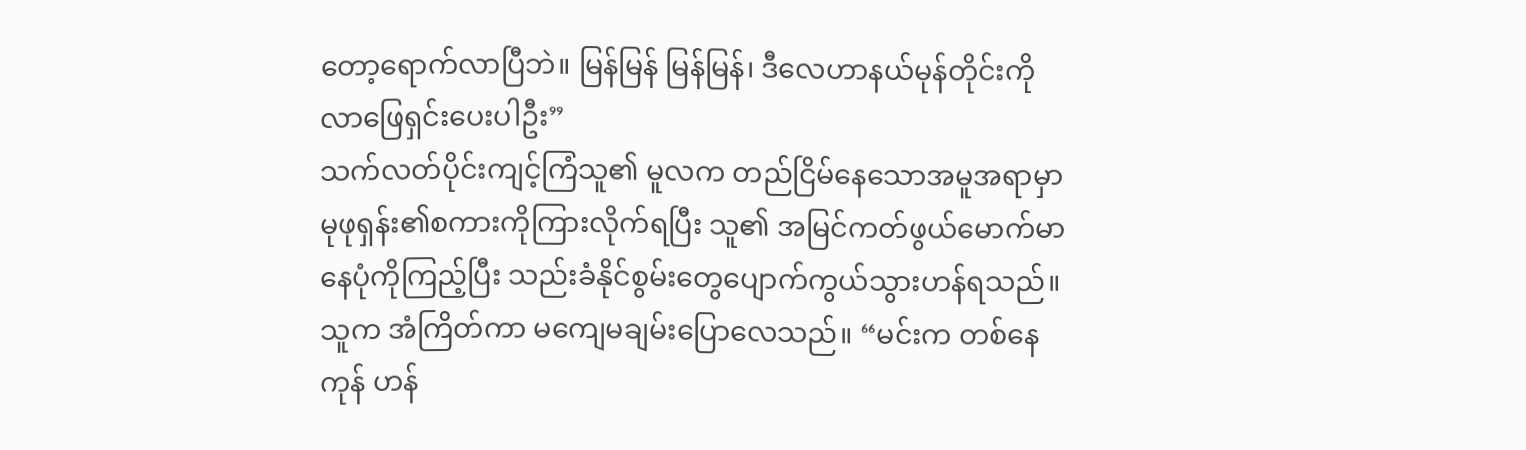တော့ရောက်လာပြီဘဲ။ မြန်မြန် မြန်မြန်၊ ဒီလေဟာနယ်မုန်တိုင်းကို လာဖြေရှင်းပေးပါဦး”
သက်လတ်ပိုင်းကျင့်ကြံသူ၏ မူလက တည်ငြိမ်နေသောအမူအရာမှာ မုဖုရှန်း၏စကားကိုကြားလိုက်ရပြီး သူ၏ အမြင်ကတ်ဖွယ်မောက်မာနေပုံကိုကြည့်ပြီး သည်းခံနိုင်စွမ်းတွေပျောက်ကွယ်သွားဟန်ရသည်။
သူက အံကြိတ်ကာ မကျေမချမ်းပြောလေသည်။ “မင်းက တစ်နေကုန် ဟန်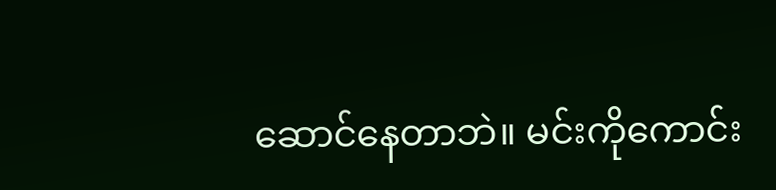ဆောင်နေတာဘဲ။ မင်းကိုကောင်း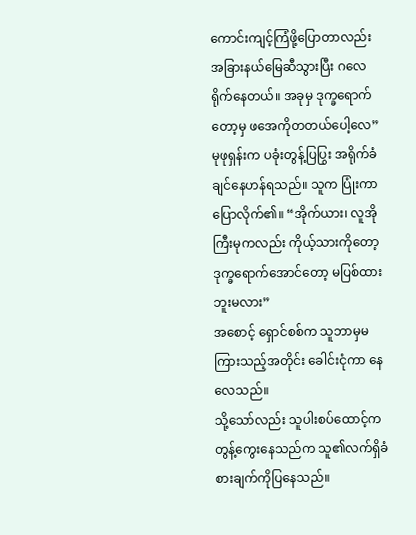ကောင်းကျင့်ကြံဖို့ပြောတာလည်း အခြားနယ်မြေဆီသွားပြီး ဂလေရိုက်နေတယ်။ အခုမှ ဒုက္ခရောက်တော့မှ ဖအေကိုတတယ်ပေါ့လေ”
မုဖုရှန်းက ပခုံးတွန့်ပြပြွး အရိုက်ခံချင်နေဟန်ရသည်။ သူက ပြုံးကာ ပြောလိုက်၏။ “အိုက်ယား၊ လူအိုကြီးမုကလည်း ကိုယ့်သားကိုတော့ ဒုက္ခရောက်အောင်တော့ မပြစ်ထားဘူးမလား”
အစောင့် ရှောင်စစ်က သူဘာမှမကြားသည့်အတိုင်း ခေါင်းငုံကာ နေလေသည်။
သို့သော်လည်း သူပါးစပ်ထောင့်က တွန့်ကွေးနေသည်က သူ၏လက်ရှိခံစားချက်ကိုပြနေသည်။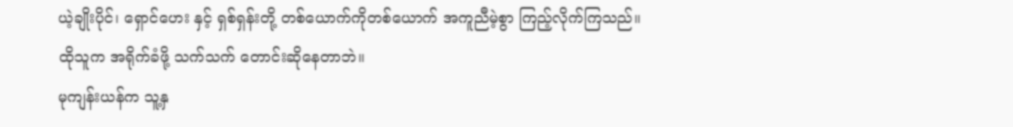ယဲ့ချိုးပိုင်၊ ရှောင်ဟေး နှင့် ရှစ်ရှန်းတို့ တစ်ယောက်ကိုတစ်ယောက် အကူညီမဲ့စွာ ကြည့်လိုက်ကြသည်။
ထိုသူက အရိုက်ခံဖို့ သက်သက် တောင်းဆိုနေတာဘဲ။
မုကျန်းယန်က သူ့နှ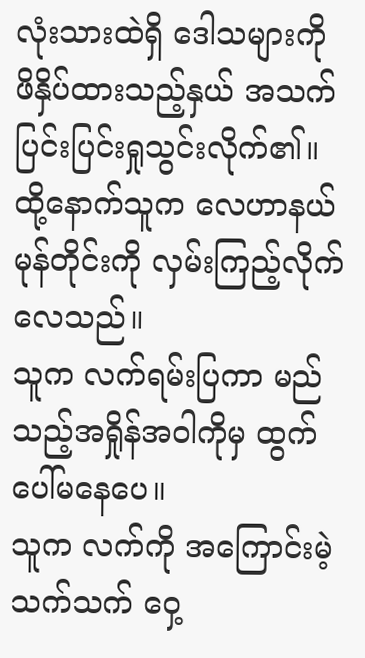လုံးသားထဲရှိ ဒေါသများကို ဖိနှိပ်ထားသည့်နှယ် အသက်ပြင်းပြင်းရှုသွင်းလိုက်၏။
ထို့နောက်သူက လေဟာနယ်မုန်တိုင်းကို လှမ်းကြည့်လိုက်လေသည်။
သူက လက်ရမ်းပြကာ မည်သည့်အရှိုန်အဝါကိုမှ ထွက်ပေါ်မနေပေ။
သူက လက်ကို အကြောင်းမဲ့သက်သက် ဝှေ့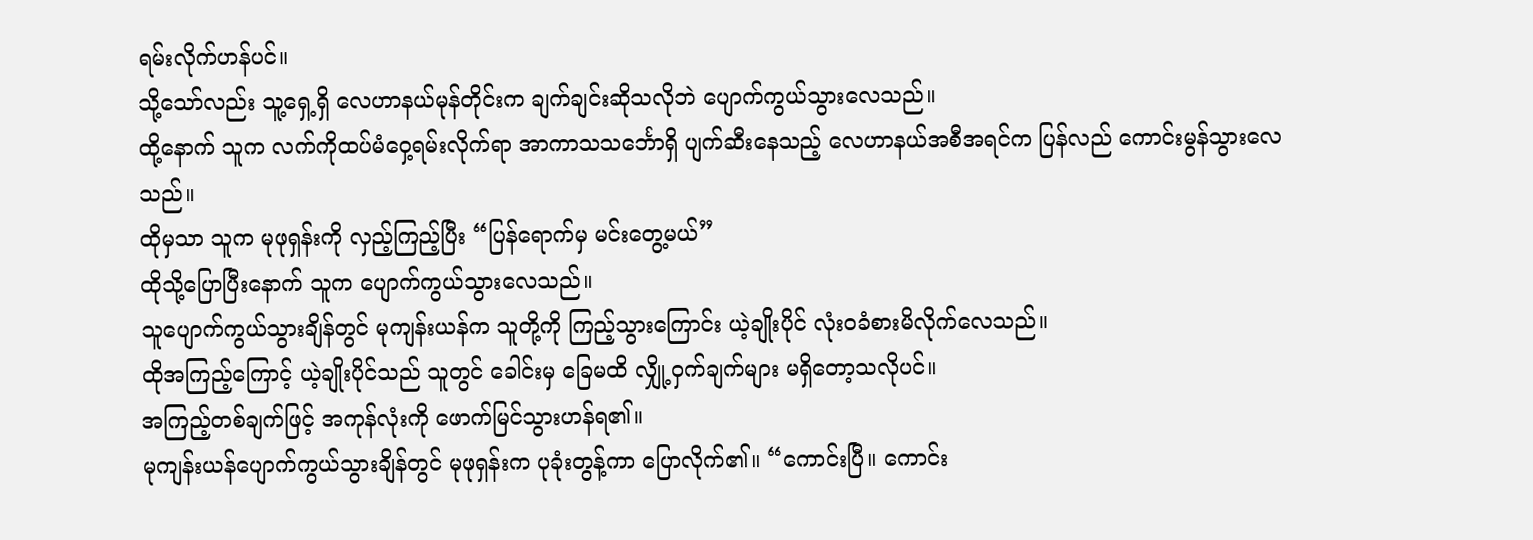ရမ်းလိုက်ဟန်ပင်။
သို့သော်လည်း သူ့ရှေ့ရှိ လေဟာနယ်မုန်တိုင်းက ချက်ချင်းဆိုသလိုဘဲ ပျောက်ကွယ်သွားလေသည်။
ထို့နောက် သူက လက်ကိုထပ်မံဝှေ့ရမ်းလိုက်ရာ အာကာသသင်္ဘောရှိ ပျက်ဆီးနေသည့် လေဟာနယ်အစီအရင်က ပြန်လည် ကောင်းမွန်သွားလေသည်။
ထိုမှသာ သူက မုဖုရှန်းကို လှည့်ကြည့်ပြီး “ပြန်ရောက်မှ မင်းတွေ့မယ်”
ထိုသို့ပြောပြီးနောက် သူက ပျောက်ကွယ်သွားလေသည်။
သူပျောက်ကွယ်သွားချိန်တွင် မုကျန်းယန်က သူတို့ကို ကြည့်သွားကြောင်း ယဲ့ချိုးပိုင် လုံးဝခံစားမိလိုက်လေသည်။
ထိုအကြည့်ကြောင့် ယဲ့ချိုးပိုင်သည် သူတွင် ခေါင်းမှ ခြေမထိ လျှို့ဝှက်ချက်များ မရှိတော့သလိုပင်။
အကြည့်တစ်ချက်ဖြင့် အကုန်လုံးကို ဖောက်မြင်သွားဟန်ရ၏။
မုကျန်းယန်ပျောက်ကွယ်သွားချိန်တွင် မုဖုရှန်းက ပုခုံးတွန့်ကာ ပြောလိုက်၏။ “ကောင်းပြီ။ ကောင်း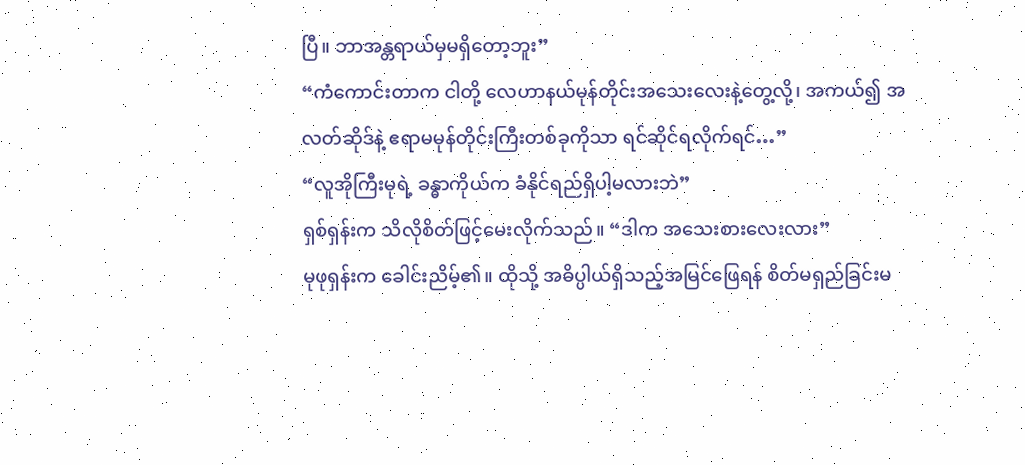ပြီ။ ဘာအန္တရာယ်မှမရှိတော့ဘူး”
“ကံကောင်းတာက ငါတို့ လေဟာနယ်မုန်တိုင်းအသေးလေးနဲ့တွေ့လို့၊ အကယ်၍ အလတ်ဆိုဒ်နဲ့ ဧရာမမုန်တိုင်းကြီးတစ်ခုကိုသာ ရင်ဆိုင်ရလိုက်ရင်…”
“လူအိုကြီးမုရဲ့ ခန္ဓာကိုယ်က ခံနိုင်ရည်ရှိပါ့မလားဘဲ”
ရှစ်ရှန်းက သိလိုစိတ်ဖြင့်မေးလိုက်သည်။ “ဒါက အသေးစားလေးလား”
မုဖုရှန်းက ခေါင်းညိမ့်၏။ ထိုသို့ အဓိပ္ပါယ်ရှိသည့်အမြင်ဖြေရန် စိတ်မရှည်ခြင်းမ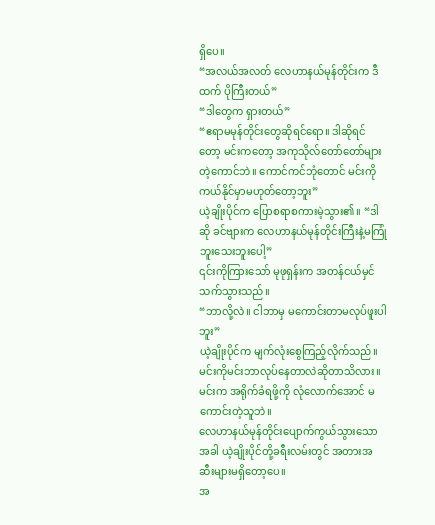ရှိပေ။
“အလယ်အလတ် လေဟာနယ်မုန်တိုင်းက ဒီထက် ပိုကြီးတယ်”
“ဒါတွေက ရှားတယ်”
“ဧရာမမုန်တိုင်းတွေဆိုရင်ရော။ ဒါဆိုရင်တော့ မင်းကတော့ အကုသိုလ်တော်တော်များတဲ့ကောင်ဘဲ။ ကောင်ကင်ဘုံတောင် မင်းကိုကယ်နိုင်မှာမဟုတ်တော့ဘူး”
ယဲ့ချိုးပိုင်က ပြောစရာစကားမဲ့သွား၏။ “ဒါဆို ခင်ဗျားက လေဟာနယ်မုန်တိုင်းကြီးနဲ့မကြုံဘူးသေးဘူးပေါ့”
၎င်းကိုကြားသော် မုဖုရှန်းက အတန်ငယ်မှင်သက်သွားသည်။
“ဘာလို့လဲ။ ငါဘာမှ မကောင်းတာမလုပ်ဖူးပါဘူး”
ယဲ့ချိုးပိုင်က မျက်လုံးစွေကြည့်လိုက်သည်။
မင်းကိုမင်းဘာလုပ်နေတာလဲဆိုတာသိလား။ မင်းက အရိုက်ခံရဖို့ကို လုံလောက်အောင် မကောင်းတဲ့သူဘဲ။
လေဟာနယ်မုန်တိုင်းပျောက်ကွယ်သွားသောအခါ ယဲ့ချိုးပိုင်တို့ခရီးလမ်းတွင် အတားအဆီးများမရှိတော့ပေ။
အ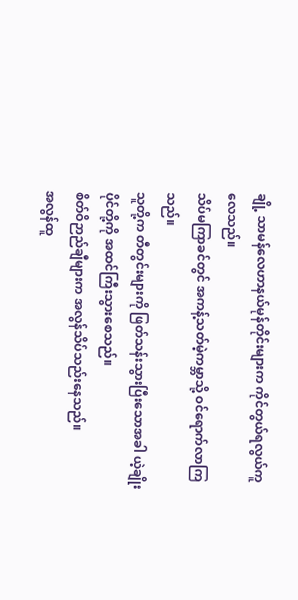ချို့ သာမန်လေဟာနယ်မုန်တိုင်းများက ကိုင်တွယ်ရလွယ်ကူလေသည်။
သိပ်မကြာခင်တွင် အကန့်သတ်မဲ့ကမ္ဘာသို့ ဝင်ရောက်လာကြသည်။
သူတို့က တီတွင်းများကို ဖြတ်သန်းသွားပြီးသောအခါ ယဲ့ချိုးပိုင်တို့ကို အထင်ကြီးသွားစေသည်။
စိတ်ဝိဉာည်ချီများက အလွန်သိပ်သည်းနေသည်။
အလွန်ထူ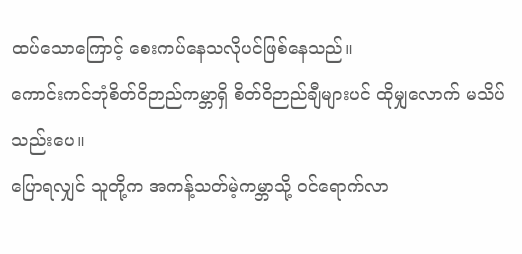ထပ်သောကြောင့် စေးကပ်နေသလိုပင်ဖြစ်နေသည်။
ကောင်းကင်ဘုံစိတ်ဝိဉာည်ကမ္ဘာရှိ စိတ်ဝိဉာည်ချီများပင် ထိုမျှလောက် မသိပ်သည်းပေ။
ပြောရလျှင် သူတို့က အကန့်သတ်မဲ့ကမ္ဘာသို့ ဝင်ရောက်လာ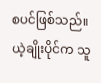စပင်ဖြစ်သည်။
ယဲ့ချိုးပိုင်က သူ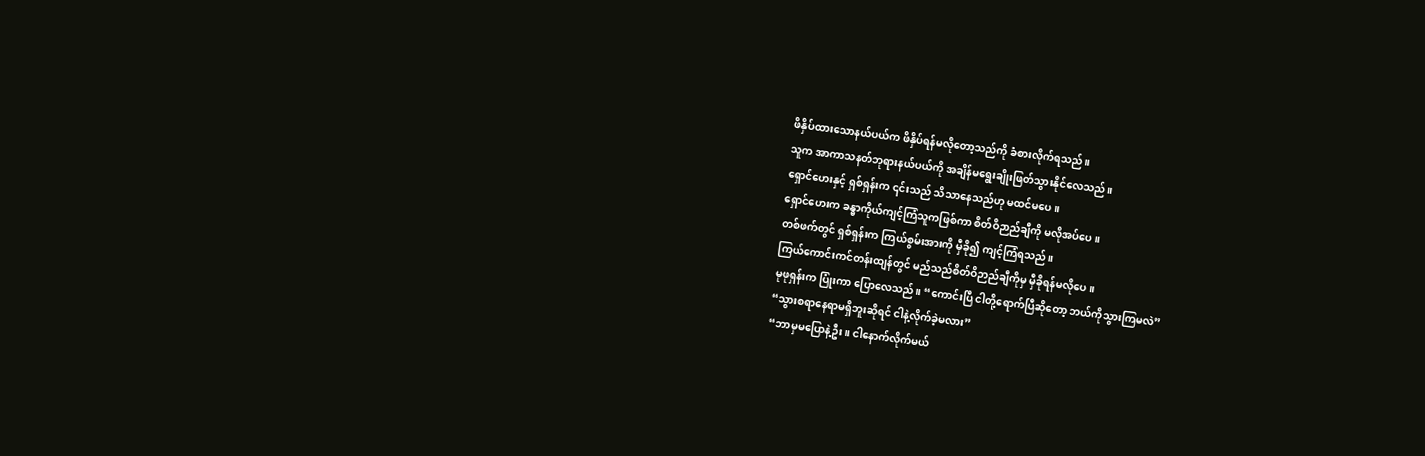ဖိနှိပ်ထားသောနယ်ပယ်က ဖိနှိပ်ရန်မလိုတော့သည်ကို ခံစားလိုက်ရသည်။
သူက အာကာသနတ်ဘုရားနယ်ပယ်ကို အချိန်မရွေးချိုးဖြတ်သွားနိုင်လေသည်။
ရှောင်ဟေးနှင့် ရှစ်ရှန်းက ၎င်းသည် သိသာနေသည်ဟု မထင်မပေ။
ရှောင်ဟေးက ခန္ဓာကိုယ်ကျင့်ကြံသူကဖြစ်ကာ စိတ်ဝိဉာည်ချီကို မလိုအပ်ပေ။
တစ်ဖက်တွင် ရှစ်ရှန်းက ကြယ်စွမ်းအားကို မှီခို၍ ကျင့်ကြံရသည်။
ကြယ်ကောင်းကင်တန်းထျန်တွင် မည်သည်စိတ်ဝိဉာည်ချီကိုမှ မှီခိုရန်မလိုပေ။
မုဖုရှန်းက ပြုံးကာ ပြောလေသည်။ “ကောင်းပြီ ငါတို့ရောက်ပြီဆိုတော့ ဘယ်ကိုသွားကြမလဲ”
“သွားစရာနေရာမရှိဘူးဆိုရင် ငါနဲ့လိုက်ခဲ့မလား”
“ဘာမှမပြောနဲ့ဦး။ ငါနောက်လိုက်မယ်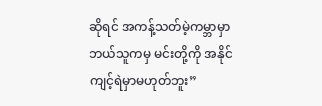ဆိုရင် အကန့်သတ်မဲ့ကမ္ဘာမှာ ဘယ်သူကမှ မင်းတို့ကို အနိုင်ကျင့်ရဲမှာမဟုတ်ဘူး”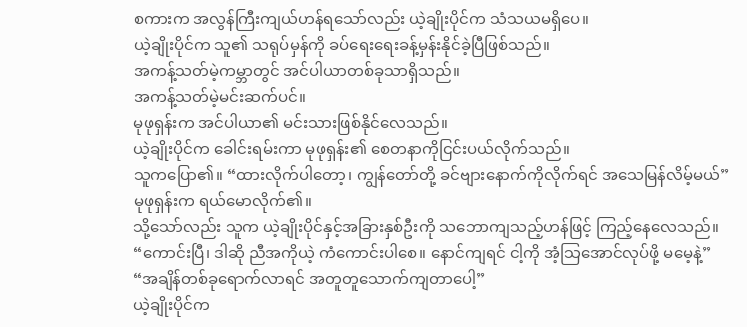စကားက အလွန်ကြီးကျယ်ဟန်ရသော်လည်း ယဲ့ချိုးပိုင်က သံသယမရှိပေ။
ယဲ့ချိုးပိုင်က သူ၏ သရုပ်မှန်ကို ခပ်ရေးရေးခန့်မှန်းနိုင်ခဲ့ပြီဖြစ်သည်။
အကန့်သတ်မဲ့ကမ္ဘာတွင် အင်ပါယာတစ်ခုသာရှိသည်။
အကန့်သတ်မဲ့မင်းဆက်ပင်။
မုဖုရှန်းက အင်ပါယာ၏ မင်းသားဖြစ်နိုင်လေသည်။
ယဲ့ချိုးပိုင်က ခေါင်းရမ်းကာ မုဖုရှန်း၏ စေတနာကိုငြင်းပယ်လိုက်သည်။
သူကပြော၏။ “ထားလိုက်ပါတော့၊ ကျွန်တော်တို့ ခင်ဗျားနောက်ကိုလိုက်ရင် အသေမြန်လိမ့်မယ်”
မုဖုရှန်းက ရယ်မောလိုက်၏။
သို့သော်လည်း သူက ယဲ့ချိုးပိုင်နှင့်အခြားနှစ်ဦးကို သဘောကျသည့်ဟန်ဖြင့် ကြည့်နေလေသည်။
“ကောင်းပြီ၊ ဒါဆို ညီအကိုယဲ့ ကံကောင်းပါစေ။ နောင်ကျရင် ငါ့ကို အံ့သြအောင်လုပ်ဖို့ မမေ့နဲ့”
“အချိန်တစ်ခုရောက်လာရင် အတူတူသောက်ကျတာပေါ့”
ယဲ့ချိုးပိုင်က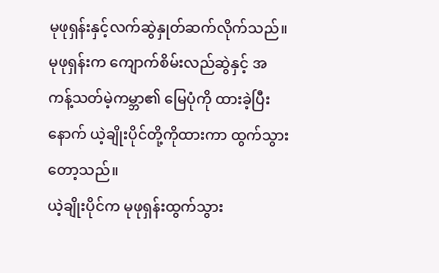မုဖုရှန်းနှင့်လက်ဆွဲနှုတ်ဆက်လိုက်သည်။
မုဖုရှန်းက ကျောက်စိမ်းလည်ဆွဲနှင့် အကန့်သတ်မဲ့ကမ္ဘာ၏ မြေပုံကို ထားခဲ့ပြီးနောက် ယဲ့ချိုးပိုင်တို့ကိုထားကာ ထွက်သွားတော့သည်။
ယဲ့ချိုးပိုင်က မုဖုရှန်းထွက်သွား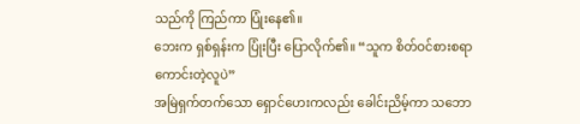သည်ကို ကြည်ကာ ပြုံးနေ၏။
ဘေးက ရှစ်ရှန်းက ပြုံးပြီး ပြောလိုက်၏။ “သူက စိတ်ဝင်စားစရာကောင်းတဲ့လူပဲ”
အမြဲရှက်တက်သော ရှောင်ဟေးကလည်း ခေါင်းညိမ့်ကာ သဘော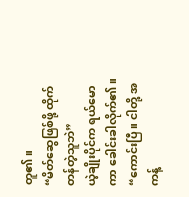တူ၏။
“မိတ်ဆွေဖြစ်ဖို့ ထိုက်တန်တဲ့သူဘဲ”
ယဲ့ချိုးပိုင်က ရယ်မောကာ ခေါင်းခါလိုက်၏။ “ကောင်းပြီ။ ငါတို့ အကန့်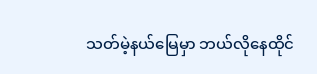သတ်မဲ့နယ်မြေမှာ ဘယ်လိုနေထိုင်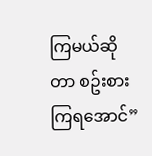ကြမယ်ဆိုတာ စဥ်းစားကြရအောင်”